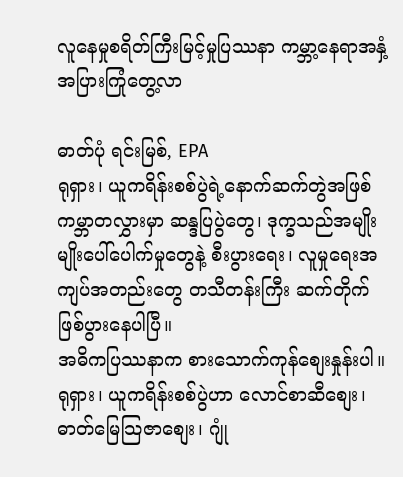လူနေမှုစရိတ်ကြီးမြင့်မှုပြဿနာ ကမ္ဘာ့နေရာအနှံ့အပြားကြုံတွေ့လာ

ဓာတ်ပုံ ရင်းမြစ်, EPA
ရုရှား၊ ယူကရိန်းစစ်ပွဲရဲ့နောက်ဆက်တွဲအဖြစ် ကမ္ဘာတလွှားမှာ ဆန္ဒပြပွဲတွေ၊ ဒုက္ခသည်အမျိုးမျိုးပေါ်ပေါက်မှုတွေနဲ့ စီးပွားရေး၊ လူမှုရေးအကျပ်အတည်းတွေ တသီတန်းကြီး ဆက်တိုက်ဖြစ်ပွားနေပါပြီ။
အဓိကပြဿနာက စားသောက်ကုန်စျေးနှုန်းပါ။ ရုရှား၊ ယူကရိန်းစစ်ပွဲဟာ လောင်စာဆီစျေး၊ ဓာတ်မြေသြဇာစျေး၊ ဂျုံ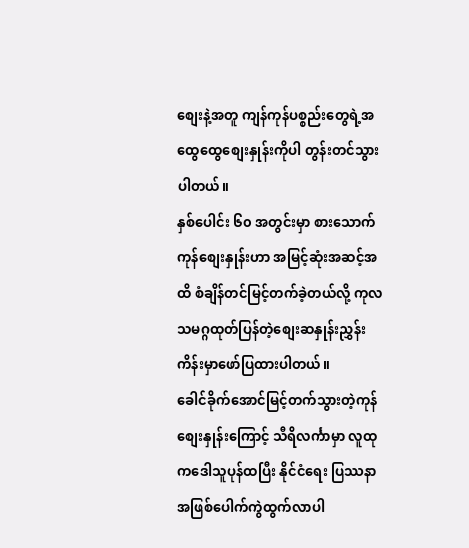စျေးနဲ့အတူ ကျန်ကုန်ပစ္စည်းတွေရဲ့အထွေထွေစျေးနှုန်းကိုပါ တွန်းတင်သွားပါတယ်။
နှစ်ပေါင်း ၆၀ အတွင်းမှာ စားသောက်ကုန်စျေးနှုန်းဟာ အမြင့်ဆုံးအဆင့်အထိ စံချိန်တင်မြင့်တက်ခဲ့တယ်လို့ ကုလသမဂ္ဂထုတ်ပြန်တဲ့စျေးဆနှုန်းညွှန်းကိန်းမှာဖော်ပြထားပါတယ်။
ခေါင်ခိုက်အောင်မြင့်တက်သွားတဲ့ကုန်စျေးနှုန်းကြောင့် သီရိလင်္ကာမှာ လူထုကဒေါသူပုန်ထပြီး နိုင်ငံရေး ပြဿနာအဖြစ်ပေါက်ကွဲထွက်လာပါ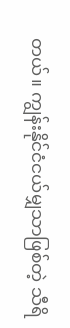တယ်။ ကျွန်းနိုင်ငံငယ်မျှသာဖြစ်တဲ့ သီရိ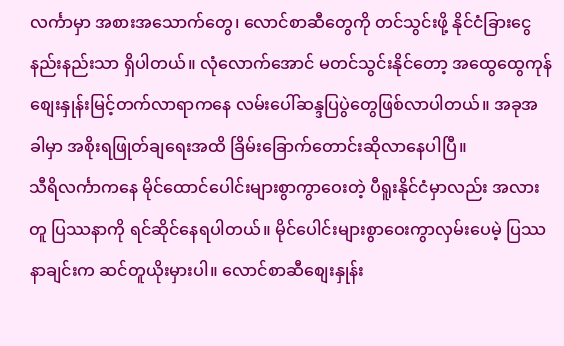လင်္ကာမှာ အစားအသောက်တွေ၊ လောင်စာဆီတွေကို တင်သွင်းဖို့ နိုင်ငံခြားငွေ နည်းနည်းသာ ရှိပါတယ်။ လုံလောက်အောင် မတင်သွင်းနိုင်တော့ အထွေထွေကုန်စျေးနှုန်းမြင့်တက်လာရာကနေ လမ်းပေါ်ဆန္ဒပြပွဲတွေဖြစ်လာပါတယ်။ အခုအခါမှာ အစိုးရဖြုတ်ချရေးအထိ ခြိမ်းခြောက်တောင်းဆိုလာနေပါပြီ။
သီရိလင်္ကာကနေ မိုင်ထောင်ပေါင်းများစွာကွာဝေးတဲ့ ပီရူးနိုင်ငံမှာလည်း အလားတူ ပြဿနာကို ရင်ဆိုင်နေရပါတယ်။ မိုင်ပေါင်းများစွာဝေးကွာလှမ်းပေမဲ့ ပြဿနာချင်းက ဆင်တူယိုးမှားပါ။ လောင်စာဆီစျေးနှုန်း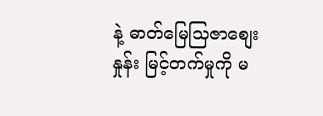နဲ့ ဓာတ်မြေသြဇာစျေးနှုန်း မြင့်တက်မှုကို မ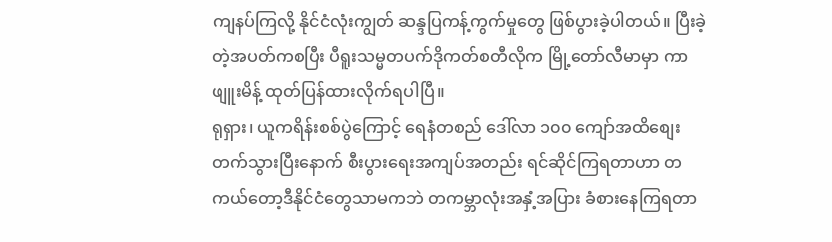ကျနပ်ကြလို့ နိုင်ငံလုံးကျွတ် ဆန္ဒပြကန့်ကွက်မှုတွေ ဖြစ်ပွားခဲ့ပါတယ်။ ပြီးခဲ့တဲ့အပတ်ကစပြီး ပီရူးသမ္မတပက်ဒိုကတ်စတီလိုက မြို့တော်လီမာမှာ ကာဖျူးမိန့် ထုတ်ပြန်ထားလိုက်ရပါပြီ။
ရုရှား၊ ယူကရိန်းစစ်ပွဲကြောင့် ရေနံတစည် ဒေါ်လာ ၁၀၀ ကျော်အထိစျေးတက်သွားပြီးနောက် စီးပွားရေးအကျပ်အတည်း ရင်ဆိုင်ကြရတာဟာ တကယ်တော့ဒီနိုင်ငံတွေသာမကဘဲ တကမ္ဘာလုံးအနှံ့အပြား ခံစားနေကြရတာ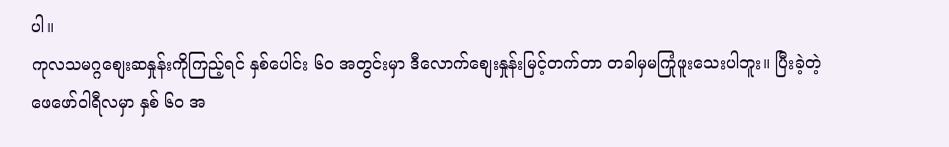ပါ။
ကုလသမဂ္ဂစျေးဆနှုန်းကိုကြည့်ရင် နှစ်ပေါင်း ၆၀ အတွင်းမှာ ဒီလောက်စျေးနှုန်းမြင့်တက်တာ တခါမှမကြုံဖူးသေးပါဘူး။ ပြီးခဲ့တဲ့ဖေဖော်ဝါရီလမှာ နှစ် ၆၀ အ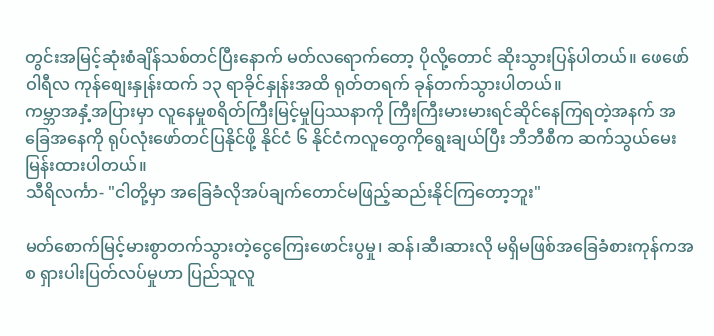တွင်းအမြင့်ဆုံးစံချိန်သစ်တင်ပြီးနောက် မတ်လရောက်တော့ ပိုလို့တောင် ဆိုးသွားပြန်ပါတယ်။ ဖေဖော်ဝါရီလ ကုန်စျေးနှုန်းထက် ၁၃ ရာခိုင်နှုန်းအထိ ရုတ်တရက် ခုန်တက်သွားပါတယ်။
ကမ္ဘာအနှံ့အပြားမှာ လူနေမှုစရိတ်ကြီးမြင့်မှုပြဿနာကို ကြီးကြီးမားမားရင်ဆိုင်နေကြရတဲ့အနက် အခြေအနေကို ရုပ်လုံးဖော်တင်ပြနိုင်ဖို့ နိုင်ငံ ၆ နိုင်ငံကလူတွေကိုရွေးချယ်ပြီး ဘီဘီစီက ဆက်သွယ်မေးမြန်းထားပါတယ်။
သီရိလင်္ကာ- "ငါတို့မှာ အခြေခံလိုအပ်ချက်တောင်မဖြည့်ဆည်းနိုင်ကြတော့ဘူး"

မတ်စောက်မြင့်မားစွာတက်သွားတဲ့ငွေကြေးဖောင်းပွမှု၊ ဆန်၊ဆီ၊ဆားလို မရှိမဖြစ်အခြေခံစားကုန်ကအစ ရှားပါးပြတ်လပ်မှုဟာ ပြည်သူလူ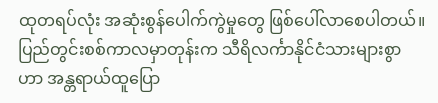ထုတရပ်လုံး အဆုံးစွန်ပေါက်ကွဲမှုတွေ ဖြစ်ပေါ်လာစေပါတယ်။
ပြည်တွင်းစစ်ကာလမှာတုန်းက သီရိလင်္ကာနိုင်ငံသားများစွာဟာ အန္တရာယ်ထူပြော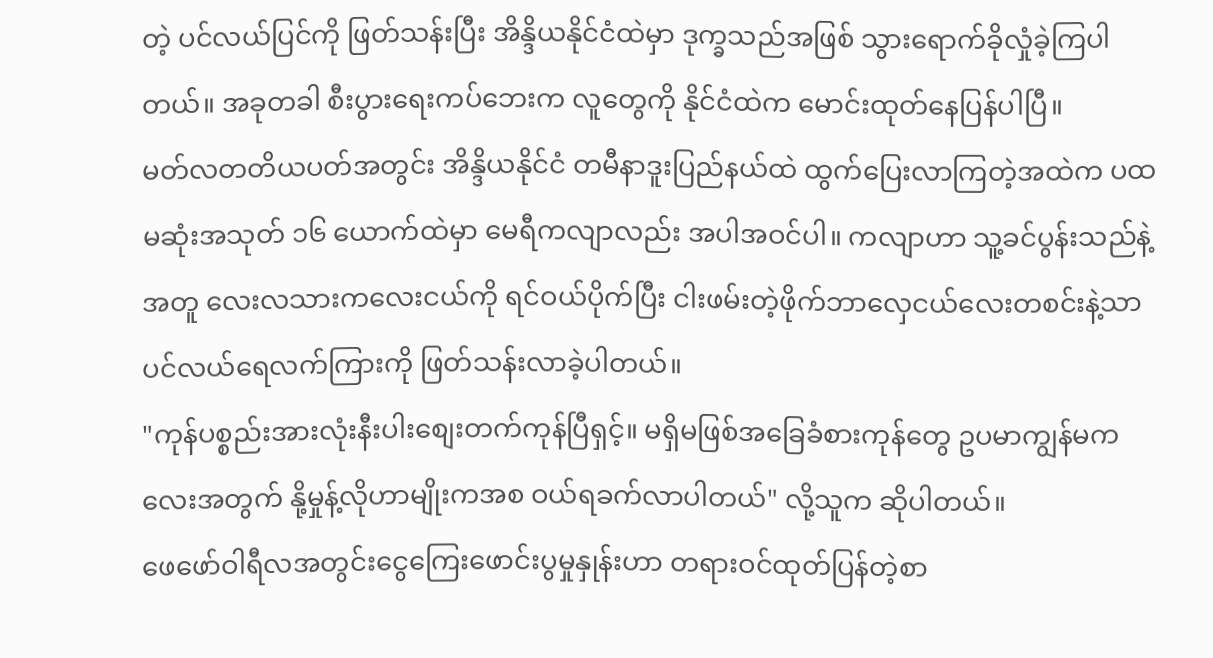တဲ့ ပင်လယ်ပြင်ကို ဖြတ်သန်းပြီး အိန္ဒိယနိုင်ငံထဲမှာ ဒုက္ခသည်အဖြစ် သွားရောက်ခိုလှုံခဲ့ကြပါတယ်။ အခုတခါ စီးပွားရေးကပ်ဘေးက လူတွေကို နိုင်ငံထဲက မောင်းထုတ်နေပြန်ပါပြီ။
မတ်လတတိယပတ်အတွင်း အိန္ဒိယနိုင်ငံ တမီနာဒူးပြည်နယ်ထဲ ထွက်ပြေးလာကြတဲ့အထဲက ပထမဆုံးအသုတ် ၁၆ ယောက်ထဲမှာ မေရီကလျာလည်း အပါအဝင်ပါ။ ကလျာဟာ သူ့ခင်ပွန်းသည်နဲ့အတူ လေးလသားကလေးငယ်ကို ရင်ဝယ်ပိုက်ပြီး ငါးဖမ်းတဲ့ဖိုက်ဘာလှေငယ်လေးတစင်းနဲ့သာ ပင်လယ်ရေလက်ကြားကို ဖြတ်သန်းလာခဲ့ပါတယ်။
"ကုန်ပစ္စည်းအားလုံးနီးပါးစျေးတက်ကုန်ပြီရှင့်။ မရှိမဖြစ်အခြေခံစားကုန်တွေ ဥပမာကျွန်မကလေးအတွက် နို့မှုန့်လိုဟာမျိုးကအစ ဝယ်ရခက်လာပါတယ်" လို့သူက ဆိုပါတယ်။
ဖေဖော်ဝါရီလအတွင်းငွေကြေးဖောင်းပွမှုနှုန်းဟာ တရားဝင်ထုတ်ပြန်တဲ့စာ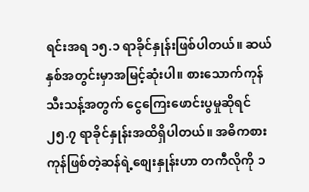ရင်းအရ ၁၅.၁ ရာခိုင်နှုန်းဖြစ်ပါတယ်။ ဆယ်နှစ်အတွင်းမှာအမြင့်ဆုံးပါ။ စားသောက်ကုန်သီးသန့်အတွက် ငွေကြေးဖောင်းပွမှုဆိုရင် ၂၅.၇ ရာခိုင်နှုန်းအထိရှိပါတယ်။ အဓိကစားကုန်ဖြစ်တဲ့ဆန်ရဲ့စျေးနှုန်းဟာ တကီလိုကို ၁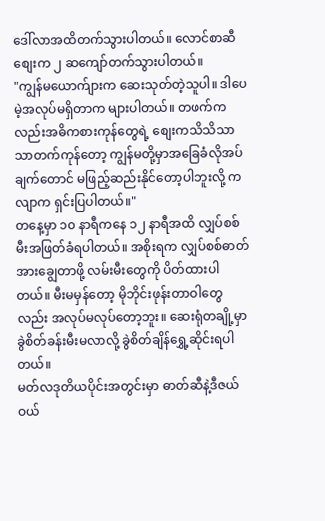ဒေါ်လာအထိတက်သွားပါတယ်။ လောင်စာဆီစျေးက ၂ ဆကျော်တက်သွားပါတယ်။
"ကျွန်မယောက်ျားက ဆေးသုတ်တဲ့သူပါ။ ဒါပေမဲ့အလုပ်မရှိတာက များပါတယ်။ တဖက်ကလည်းအဓိကစားကုန်တွေရဲ့ စျေးကသိသိသာသာတက်ကုန်တော့ ကျွန်မတို့မှာအခြေခံလိုအပ်ချက်တောင် မဖြည့်ဆည်းနိုင်တော့ပါဘူးလို့ ကလျာက ရှင်းပြပါတယ်။"
တနေ့မှာ ၁၀ နာရီကနေ ၁၂ နာရီအထိ လျှပ်စစ်မီးအဖြတ်ခံရပါတယ်။ အစိုးရက လျှပ်စစ်ဓာတ်အားချွေတာဖို့ လမ်းမီးတွေကို ပိတ်ထားပါတယ်။ မီးမမှန်တော့ မိုဘိုင်းဖုန်းတာဝါတွေလည်း အလုပ်မလုပ်တော့ဘူး။ ဆေးရုံတချို့မှာ ခွဲစိတ်ခန်းမီးမလာလို့ ခွဲစိတ်ချိန်ရွှေ့ဆိုင်းရပါတယ်။
မတ်လဒုတိယပိုင်းအတွင်းမှာ ဓာတ်ဆီနဲ့ဒီဇယ်ဝယ်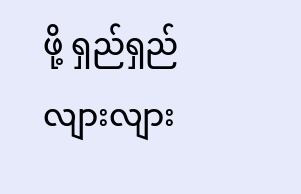ဖို့ ရှည်ရှည်လျားလျား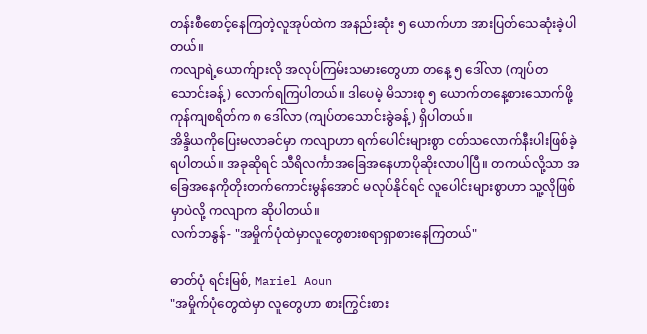တန်းစီစောင့်နေကြတဲ့လူအုပ်ထဲက အနည်းဆုံး ၅ ယောက်ဟာ အားပြတ်သေဆုံးခဲ့ပါတယ်။
ကလျာရဲ့ယောက်ျားလို အလုပ်ကြမ်းသမားတွေဟာ တနေ့ ၅ ဒေါ်လာ (ကျပ်တသောင်းခန့်) လောက်ရကြပါတယ်။ ဒါပေမဲ့ မိသားစု ၅ ယောက်တနေ့စားသောက်ဖို့ ကုန်ကျစရိတ်က ၈ ဒေါ်လာ (ကျပ်တသောင်းခွဲခန့်) ရှိပါတယ်။
အိန္ဒိယကိုပြေးမလာခင်မှာ ကလျာဟာ ရက်ပေါင်းများစွာ ငတ်သလောက်နီးပါးဖြစ်ခဲ့ရပါတယ်။ အခုဆိုရင် သီရိလင်္ကာအခြေအနေဟာပိုဆိုးလာပါပြီ။ တကယ်လို့သာ အခြေအနေကိုတိုးတက်ကောင်းမွန်အောင် မလုပ်နိုင်ရင် လူပေါင်းများစွာဟာ သူ့လိုဖြစ်မှာပဲလို့ ကလျာက ဆိုပါတယ်။
လက်ဘနွန်- "အမှိုက်ပုံထဲမှာလူတွေစားစရာရှာစားနေကြတယ်"

ဓာတ်ပုံ ရင်းမြစ်, Mariel Aoun
"အမှိုက်ပုံတွေထဲမှာ လူတွေဟာ စားကြွင်းစား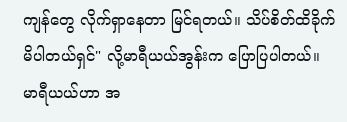ကျန်တွေ လိုက်ရှာနေတာ မြင်ရတယ်။ သိပ်စိတ်ထိခိုက်မိပါတယ်ရှင်" လို့မာရီယယ်အွန်းက ပြောပြပါတယ်။
မာရီယယ်ဟာ အ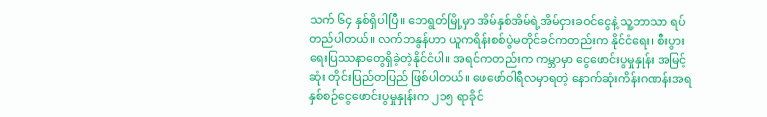သက် ၆၄ နှစ်ရှိပါပြီ။ ဘေရွတ်မြို့မှာ အိမ်နှစ်အိမ်ရဲ့အိမ်ငှားခဝင်ငွေနဲ့ သူ့ဘာသာ ရပ်တည်ပါတယ်။ လက်ဘနွန်ဟာ ယူကရိန်းစစ်ပွဲမတိုင်ခင်ကတည်းက နိုင်ငံရေး၊ စီးပွားရေးပြဿနာတွေရှိခဲ့တဲ့နိုင်ငံပါ။ အရင်ကတည်းက ကမ္ဘာမှာ ငွေဖောင်းပွမှုနှုန်း အမြင့်ဆုံး တိုင်းပြည်တပြည် ဖြစ်ပါတယ်။ ဖေဖော်ဝါရီလမှာရတဲ့ နောက်ဆုံးကိန်းဂဏန်းအရ နှစ်စဉ်ငွေဖောင်းပွမှုနှုန်းက ၂၁၅ ရာခိုင်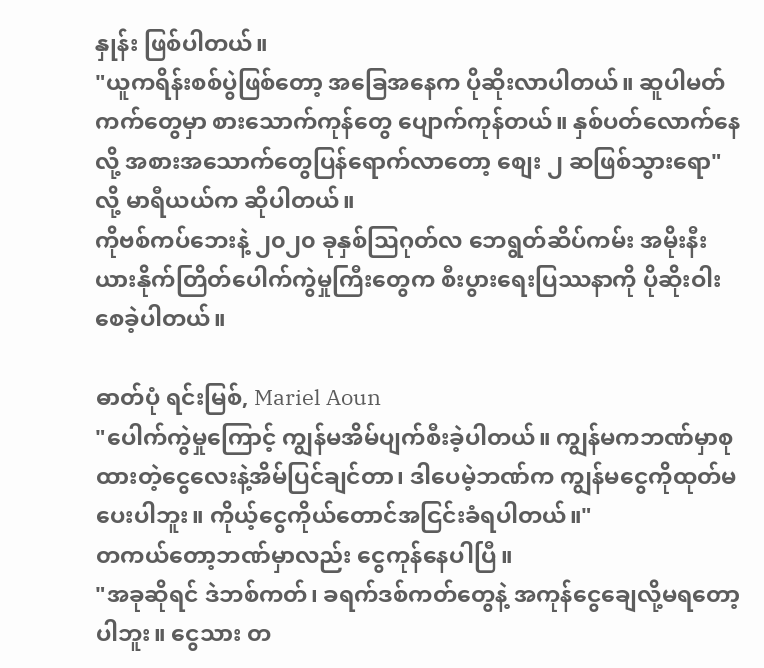နှုန်း ဖြစ်ပါတယ်။
"ယူကရိန်းစစ်ပွဲဖြစ်တော့ အခြေအနေက ပိုဆိုးလာပါတယ်။ ဆူပါမတ်ကက်တွေမှာ စားသောက်ကုန်တွေ ပျောက်ကုန်တယ်။ နှစ်ပတ်လောက်နေလို့ အစားအသောက်တွေပြန်ရောက်လာတော့ စျေး ၂ ဆဖြစ်သွားရော" လို့ မာရီယယ်က ဆိုပါတယ်။
ကိုဗစ်ကပ်ဘေးနဲ့ ၂၀၂၀ ခုနှစ်သြဂုတ်လ ဘေရွတ်ဆိပ်ကမ်း အမိုးနီးယားနိုက်တြိတ်ပေါက်ကွဲမှုကြီးတွေက စီးပွားရေးပြဿနာကို ပိုဆိုးဝါးစေခဲ့ပါတယ်။

ဓာတ်ပုံ ရင်းမြစ်, Mariel Aoun
"ပေါက်ကွဲမှုကြောင့် ကျွန်မအိမ်ပျက်စီးခဲ့ပါတယ်။ ကျွန်မကဘဏ်မှာစုထားတဲ့ငွေလေးနဲ့အိမ်ပြင်ချင်တာ၊ ဒါပေမဲ့ဘဏ်က ကျွန်မငွေကိုထုတ်မပေးပါဘူး။ ကိုယ့်ငွေကိုယ်တောင်အငြင်းခံရပါတယ်။"
တကယ်တော့ဘဏ်မှာလည်း ငွေကုန်နေပါပြီ။
"အခုဆိုရင် ဒဲဘစ်ကတ်၊ ခရက်ဒစ်ကတ်တွေနဲ့ အကုန်ငွေချေလို့မရတော့ပါဘူး။ ငွေသား တ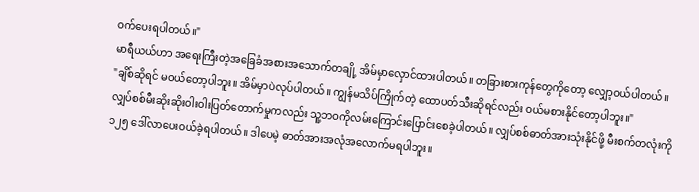ဝက်ပေးရပါတယ်။"
မာရီယယ်ဟာ အရေးကြီးတဲ့အခြေခံအစားအသောက်တချို့ အိမ်မှာလှောင်ထားပါတယ်။ တခြားစားကုန်တွေကိုတော့ လျှော့ဝယ်ပါတယ်။
"ချိစ်ဆိုရင် မဝယ်တော့ပါဘူး။ အိမ်မှာပဲလုပ်ပါတယ်။ ကျွန်မသိပ်ကြိုက်တဲ့ ထောပတ်သီးဆိုရင်လည်း ဝယ်မစားနိုင်တော့ပါဘူး။"
လျှပ်စစ်မီးဆိုးဆိုးဝါးဝါးပြတ်တောက်မှုကလည်း သူ့ဘဝကိုလမ်းကြောင်းပြောင်းစေခဲ့ပါတယ်။ လျှပ်စစ်ဓာတ်အားသုံးနိုင်ဖို့ မီးစက်တလုံးကို ၁၂၅ ဒေါ်လာပေးဝယ်ခဲ့ရပါတယ်။ ဒါပေမဲ့ ဓာတ်အားအလုံအလောက်မရပါဘူး။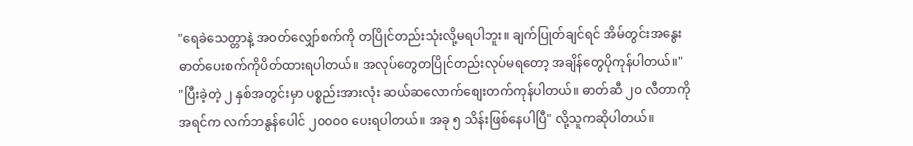"ရေခဲသေတ္တာနဲ့ အဝတ်လျှော်စက်ကို တပြိုင်တည်းသုံးလို့မရပါဘူး။ ချက်ပြုတ်ချင်ရင် အိမ်တွင်းအနွေးဓာတ်ပေးစက်ကိုပိတ်ထားရပါတယ်။ အလုပ်တွေတပြိုင်တည်းလုပ်မရတော့ အချိန်တွေပိုကုန်ပါတယ်။"
"ပြီးခဲ့တဲ့ ၂ နှစ်အတွင်းမှာ ပစ္စည်းအားလုံး ဆယ်ဆလောက်စျေးတက်ကုန်ပါတယ်။ ဓာတ်ဆီ ၂၀ လီတာကို အရင်က လက်ဘနွန်ပေါင် ၂၀၀၀၀ ပေးရပါတယ်။ အခု ၅ သိန်းဖြစ်နေပါပြီ" လို့သူကဆိုပါတယ်။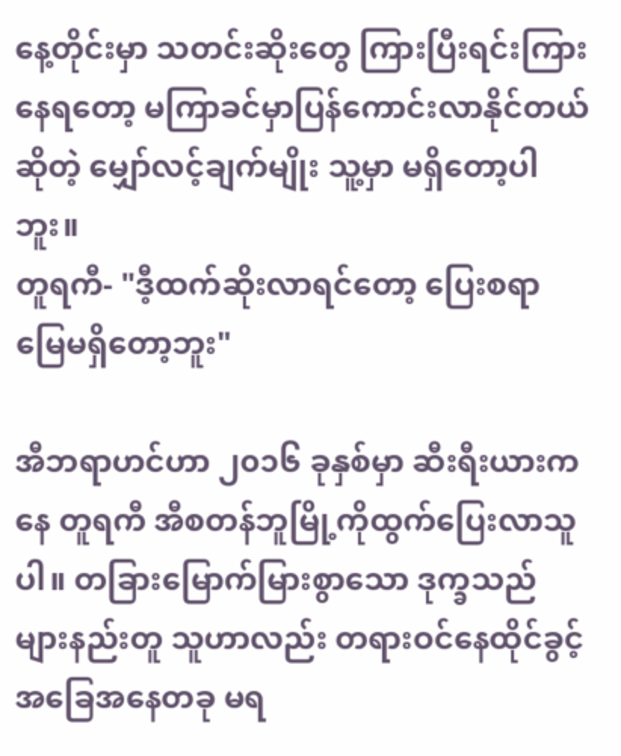နေ့တိုင်းမှာ သတင်းဆိုးတွေ ကြားပြီးရင်းကြားနေရတော့ မကြာခင်မှာပြန်ကောင်းလာနိုင်တယ်ဆိုတဲ့ မျှော်လင့်ချက်မျိုး သူ့မှာ မရှိတော့ပါဘူး။
တူရကီ- "ဒီ့ထက်ဆိုးလာရင်တော့ ပြေးစရာမြေမရှိတော့ဘူး"

အီဘရာဟင်ဟာ ၂၀၁၆ ခုနှစ်မှာ ဆီးရီးယားကနေ တူရကီ အီစတန်ဘူမြို့ကိုထွက်ပြေးလာသူပါ။ တခြားမြောက်မြားစွာသော ဒုက္ခသည်များနည်းတူ သူဟာလည်း တရားဝင်နေထိုင်ခွင့်အခြေအနေတခု မရ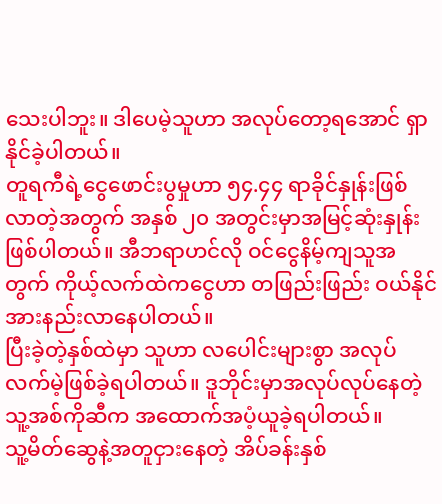သေးပါဘူး။ ဒါပေမဲ့သူဟာ အလုပ်တော့ရအောင် ရှာနိုင်ခဲ့ပါတယ်။
တူရကီရဲ့ငွေဖောင်းပွမှုဟာ ၅၄.၄၄ ရာခိုင်နှုန်းဖြစ်လာတဲ့အတွက် အနှစ် ၂၀ အတွင်းမှာအမြင့်ဆုံးနှုန်းဖြစ်ပါတယ်။ အီဘရာဟင်လို ဝင်ငွေနိမ့်ကျသူအတွက် ကိုယ့်လက်ထဲကငွေဟာ တဖြည်းဖြည်း ဝယ်နိုင်အားနည်းလာနေပါတယ်။
ပြီးခဲ့တဲ့နှစ်ထဲမှာ သူဟာ လပေါင်းများစွာ အလုပ်လက်မဲ့ဖြစ်ခဲ့ရပါတယ်။ ဒူဘိုင်းမှာအလုပ်လုပ်နေတဲ့ သူ့အစ်ကိုဆီက အထောက်အပံ့ယူခဲ့ရပါတယ်။
သူ့မိတ်ဆွေနဲ့အတူငှားနေတဲ့ အိပ်ခန်းနှစ်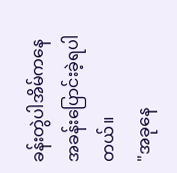ခန်းတွဲပါအိမ်ကနေ အခန်းပြောင်းခဲ့ရပါတယ်။
"အခုနေ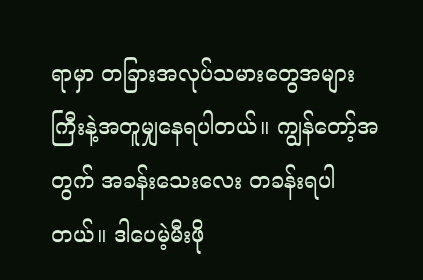ရာမှာ တခြားအလုပ်သမားတွေအများကြီးနဲ့အတူမျှနေရပါတယ်။ ကျွန်တော့်အတွက် အခန်းသေးလေး တခန်းရပါတယ်။ ဒါပေမဲ့မီးဖို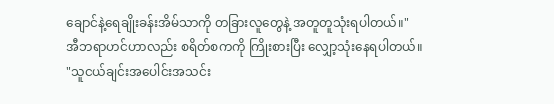ချောင်နဲ့ရေချိုးခန်းအိမ်သာကို တခြားလူတွေနဲ့ အတူတူသုံးရပါတယ်။"
အီဘရာဟင်ဟာလည်း စရိတ်စကကို ကြိုးစားပြီး လျှော့သုံးနေရပါတယ်။
"သူငယ်ချင်းအပေါင်းအသင်း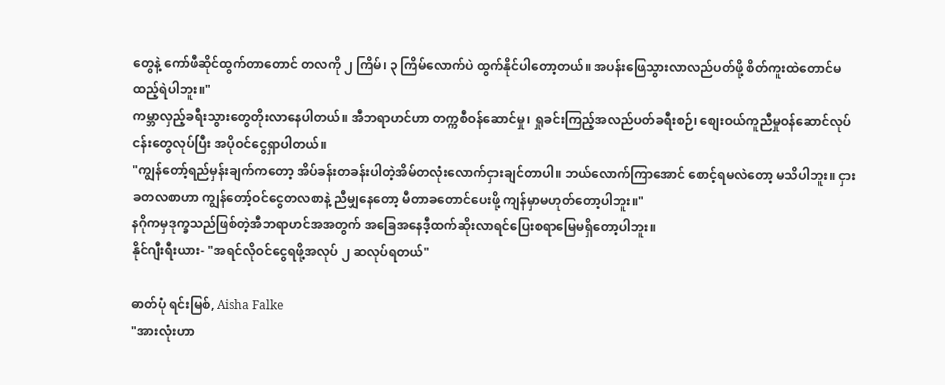တွေနဲ့ ကော်ဖီဆိုင်ထွက်တာတောင် တလကို ၂ ကြိမ်၊ ၃ ကြိမ်လောက်ပဲ ထွက်နိုင်ပါတော့တယ်။ အပန်းဖြေသွားလာလည်ပတ်ဖို့ စိတ်ကူးထဲတောင်မထည့်ရဲပါဘူး။"
ကမ္ဘာလှည့်ခရီးသွားတွေတိုးလာနေပါတယ်။ အီဘရာဟင်ဟာ တက္ကစီဝန်ဆောင်မှု၊ ရှုခင်းကြည့်အလည်ပတ်ခရီးစဉ်၊ စျေးဝယ်ကူညီမှုဝန်ဆောင်လုပ်ငန်းတွေလုပ်ပြီး အပိုဝင်ငွေရှာပါတယ်။
"ကျွန်တော့်ရည်မှန်းချက်ကတော့ အိပ်ခန်းတခန်းပါတဲ့အိမ်တလုံးလောက်ငှားချင်တာပါ။ ဘယ်လောက်ကြာအောင် စောင့်ရမလဲတော့ မသိပါဘူး။ ငှားခတလစာဟာ ကျွန်တော့်ဝင်ငွေတလစာနဲ့ ညီမျှနေတော့ မီတာခတောင်ပေးဖို့ ကျန်မှာမဟုတ်တော့ပါဘူး။"
နဂိုကမှဒုက္ခသည်ဖြစ်တဲ့အီဘရာဟင်အအတွက် အခြေအနေဒီ့ထက်ဆိုးလာရင်ပြေးစရာမြေမရှိတော့ပါဘူး။
နိုင်ဂျီးရီးယား- "အရင်လိုဝင်ငွေရဖို့အလုပ် ၂ ဆလုပ်ရတယ်"

ဓာတ်ပုံ ရင်းမြစ်, Aisha Falke
"အားလုံးဟာ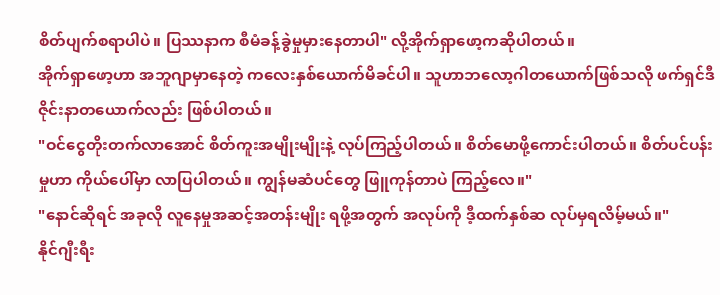စိတ်ပျက်စရာပါပဲ။ ပြဿနာက စီမံခန့်ခွဲမှုမှားနေတာပါ" လို့အိုက်ရှာဖော့ကဆိုပါတယ်။
အိုက်ရှာဖော့ဟာ အဘူဂျာမှာနေတဲ့ ကလေးနှစ်ယောက်မိခင်ပါ။ သူဟာဘလော့ဂါတယောက်ဖြစ်သလို ဖက်ရှင်ဒီဇိုင်းနာတယောက်လည်း ဖြစ်ပါတယ်။
"ဝင်ငွေတိုးတက်လာအောင် စိတ်ကူးအမျိုးမျိုးနဲ့ လုပ်ကြည့်ပါတယ်။ စိတ်မောဖို့ကောင်းပါတယ်။ စိတ်ပင်ပန်းမှုဟာ ကိုယ်ပေါ်မှာ လာပြပါတယ်။ ကျွန်မဆံပင်တွေ ဖြူကုန်တာပဲ ကြည့်လေ။"
"နောင်ဆိုရင် အခုလို လူနေမှုအဆင့်အတန်းမျိုး ရဖို့အတွက် အလုပ်ကို ဒီ့ထက်နှစ်ဆ လုပ်မှရလိမ့်မယ်။"
နိုင်ဂျီးရီး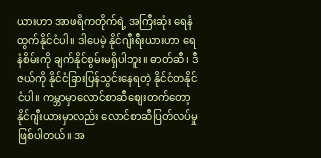ယားဟာ အာဖရိကတိုက်ရဲ့ အကြီးဆုံး ရေနံထွက်နိုင်ငံပါ။ ဒါပေမဲ့ နိုင်ဂျီးရီးယားဟာ ရေနံစိမ်းကို ချက်နိုင်စွမ်းမရှိပါဘူး။ ဓာတ်ဆီ၊ ဒီဇယ်ကို နိုင်ငံခြားပြန်သွင်းနေရတဲ့ နိုင်ငံတနိုင်ငံပါ။ ကမ္ဘာမှာလောင်စာဆီစျေးတက်တော့ နိုင်ဂျီးယားမှာလည်း လောင်စာဆီပြတ်လပ်မှု ဖြစ်ပါတယ်။ အ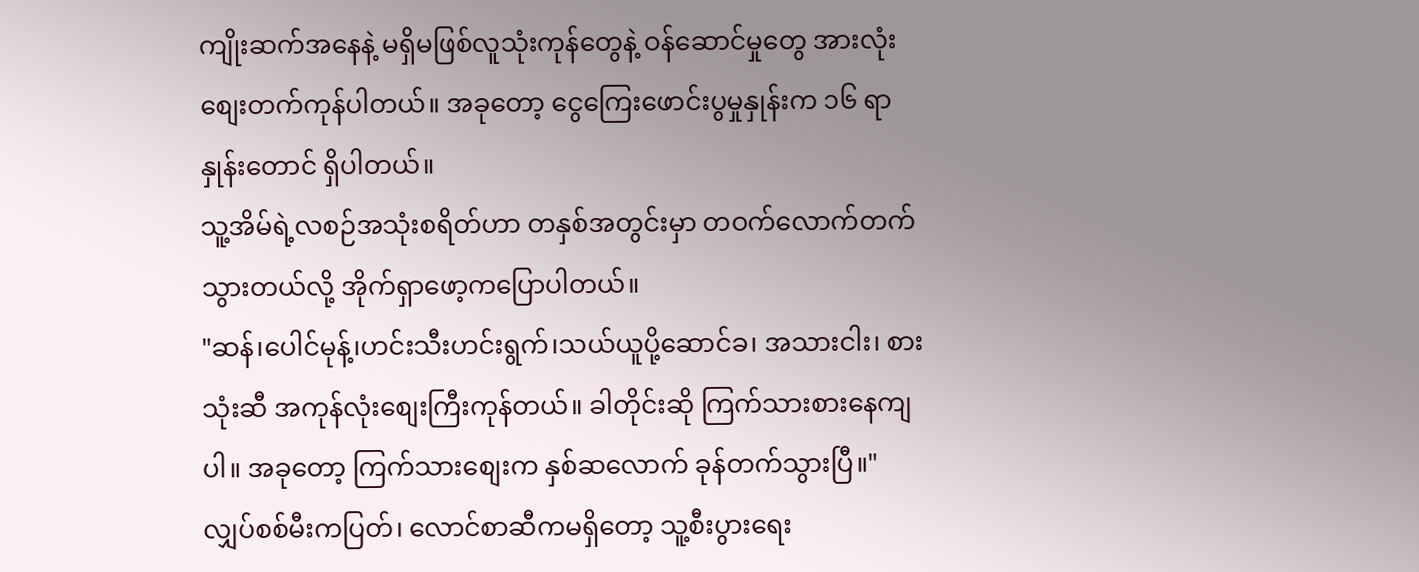ကျိုးဆက်အနေနဲ့ မရှိမဖြစ်လူသုံးကုန်တွေနဲ့ ဝန်ဆောင်မှုတွေ အားလုံးစျေးတက်ကုန်ပါတယ်။ အခုတော့ ငွေကြေးဖောင်းပွမှုနှုန်းက ၁၆ ရာနှုန်းတောင် ရှိပါတယ်။
သူ့အိမ်ရဲ့လစဉ်အသုံးစရိတ်ဟာ တနှစ်အတွင်းမှာ တဝက်လောက်တက်သွားတယ်လို့ အိုက်ရှာဖော့ကပြောပါတယ်။
"ဆန်၊ပေါင်မုန့်၊ဟင်းသီးဟင်းရွက်၊သယ်ယူပို့ဆောင်ခ၊ အသားငါး၊ စားသုံးဆီ အကုန်လုံးစျေးကြီးကုန်တယ်။ ခါတိုင်းဆို ကြက်သားစားနေကျပါ။ အခုတော့ ကြက်သားစျေးက နှစ်ဆလောက် ခုန်တက်သွားပြီ။"
လျှပ်စစ်မီးကပြတ်၊ လောင်စာဆီကမရှိတော့ သူ့စီးပွားရေး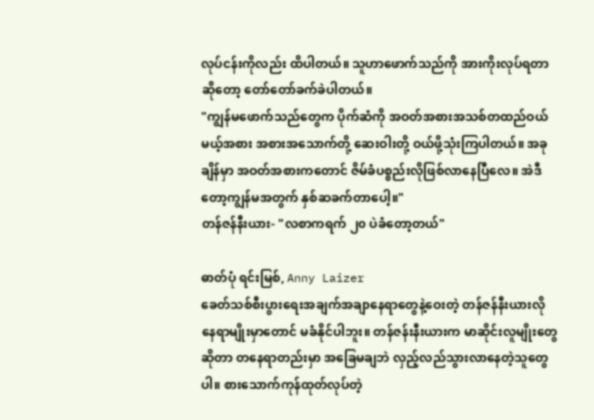လုပ်ငန်းကိုလည်း ထိပါတယ်။ သူဟာဖောက်သည်ကို အားကိုးလုပ်ရတာဆိုတော့ တော်တော်ခက်ခဲပါတယ်။
"ကျွန်မဖောက်သည်တွေက ပိုက်ဆံကို အဝတ်အစားအသစ်တထည်ဝယ်မယ့်အစား အစားအသောက်တို့ ဆေးဝါးတို့ ဝယ်ဖို့သုံးကြပါတယ်။ အခုချိန်မှာ အဝတ်အစားကတောင် ဇိမ်ခံပစ္စည်းလိုဖြစ်လာနေပြီလေ။ အဲဒီတော့ကျွန်မအတွက် နှစ်ဆခက်တာပေါ့။"
တန်ဇန်နီးယား- "လစာကရက် ၂၀ ပဲခံတော့တယ်"

ဓာတ်ပုံ ရင်းမြစ်, Anny Laizer
ခေတ်သစ်စီးပွားရေးအချက်အချာနေရာတွေနဲ့ဝေးတဲ့ တန်ဇန်နီးယားလိုနေရာမျိုးမှာတောင် မခံနိုင်ပါဘူး။ တန်ဇန်းနီးယားက မာဆိုင်းလူမျိုးတွေဆိုတာ တနေရာတည်းမှာ အခြေမချဘဲ လှည့်လည်သွားလာနေတဲ့သူတွေပါ။ စားသောက်ကုန်ထုတ်လုပ်တဲ့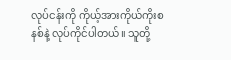လုပ်ငန်းကို ကိုယ့်အားကိုယ်ကိုးစနစ်နဲ့ လုပ်ကိုင်ပါတယ်။ သူတို့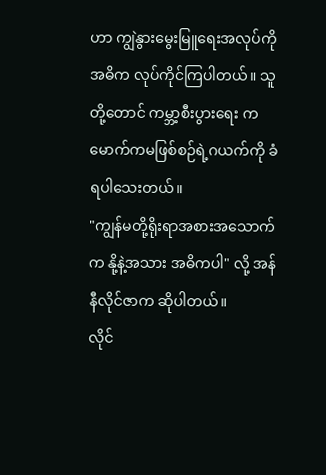ဟာ ကျွဲနွားမွေးမြူရေးအလုပ်ကို အဓိက လုပ်ကိုင်ကြပါတယ်။ သူတို့တောင် ကမ္ဘာ့စီးပွားရေး ကမောက်ကမဖြစ်စဉ်ရဲ့ဂယက်ကို ခံရပါသေးတယ်။
"ကျွန်မတို့ရိုးရာအစားအသောက်က နို့နဲ့အသား အဓိကပါ" လို့ အန်နီလိုင်ဇာက ဆိုပါတယ်။
လိုင်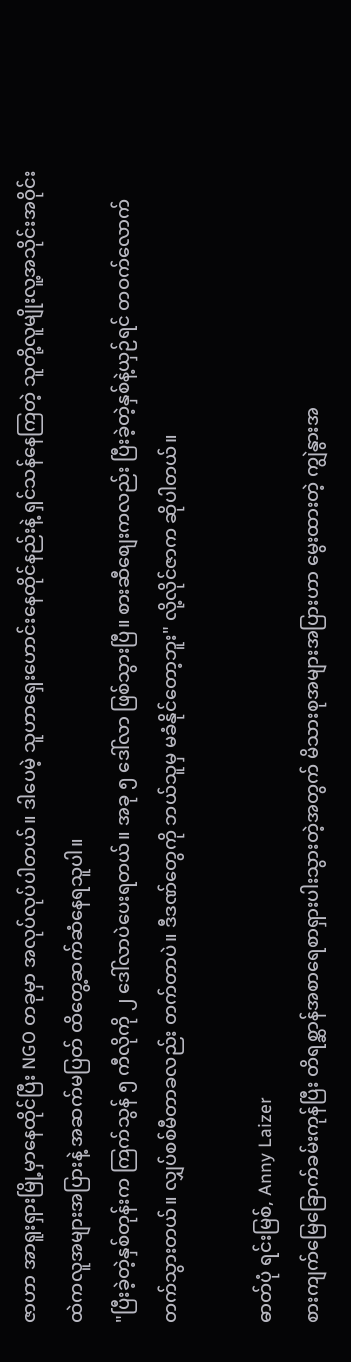ဇာဟာ အာရူးရှားမြို့မှာနေထိုင်ပြီး NGO တခုမှာ အလုပ်လုပ်ပါတယ်။ ဒါပေမဲ့ သူဟာရှေးဟောင်းနေထိုင်နည်းနဲ့ ရှင်သန်နေကြတဲ့ သူတို့လူမျိုးလူ့အသိုင်းအဝိုင်းထဲကလူအများအပြားနဲ့ အဆက်မပြတ် ထိတွေ့ဆက်ဆံနေရသူပါ။
"ပြီးခဲ့တဲ့နှစ်တုန်းက ကြက်သွန် ၅ ကီလိုကို ၂ ဒေါ်လာပဲပေးရတယ်။ အခု ၅ ဒေါ်လာ ဖြစ်သွားပြီ။ စားဆီစျေးကလည်း ပြီးခဲ့တဲ့နှစ်နဲ့ယှဉ်ရင် တဝက်လောက်တက်သွားတယ်။ လျှပ်စစ်မီတာခလည်း တက်တာပဲ။ ဒီဒဏ်တွေကို ဘယ်သူမှ မခံနိုင်တော့ဘူး" လို့လိုင်ဇာက ဆိုပါတယ်။

ဓာတ်ပုံ ရင်းမြစ်, Anny Laizer
စားကျက်မြေခြောက်ခမ်းကုန်ပြီး တိရစ္ဆာန်အစာရေစာရှားပါးသွားတဲ့အတွက် မိသားစုအများအပြားဟာ မွေးထားတဲ့ ကျွဲနွားအ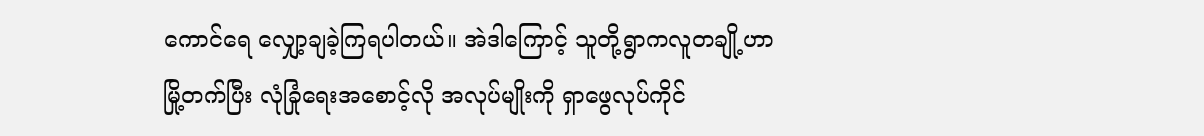ကောင်ရေ လျှော့ချခဲ့ကြရပါတယ်။ အဲဒါကြောင့် သူတို့ရွာကလူတချို့ဟာ မြို့တက်ပြီး လုံခြုံရေးအစောင့်လို အလုပ်မျိုးကို ရှာဖွေလုပ်ကိုင်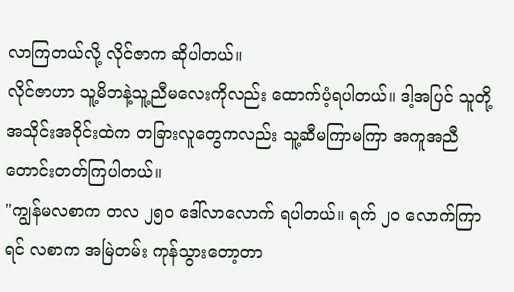လာကြတယ်လို့ လိုင်ဇာက ဆိုပါတယ်။
လိုင်ဇာဟာ သူ့မိဘနဲ့သူ့ညီမလေးကိုလည်း ထောက်ပံ့ရပါတယ်။ ဒါ့အပြင် သူတို့အသိုင်းအဝိုင်းထဲက တခြားလူတွေကလည်း သူ့ဆီမကြာမကြာ အကူအညီတောင်းတတ်ကြပါတယ်။
"ကျွန်မလစာက တလ ၂၅၀ ဒေါ်လာလောက် ရပါတယ်။ ရက် ၂၀ လောက်ကြာရင် လစာက အမြဲတမ်း ကုန်သွားတော့တာ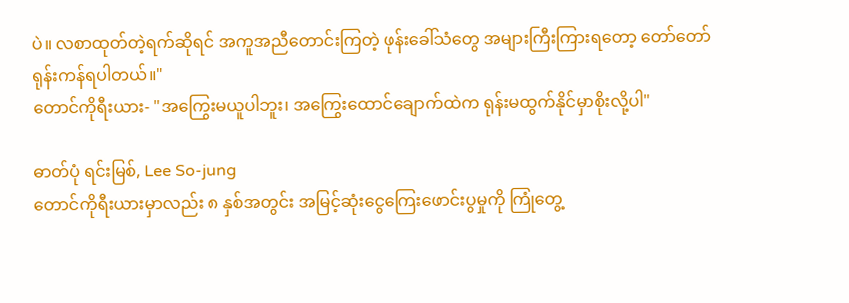ပဲ။ လစာထုတ်တဲ့ရက်ဆိုရင် အကူအညီတောင်းကြတဲ့ ဖုန်းခေါ်သံတွေ အများကြီးကြားရတော့ တော်တော်ရုန်းကန်ရပါတယ်။"
တောင်ကိုရီးယား- "အကြွေးမယူပါဘူး၊ အကြွေးထောင်ချောက်ထဲက ရုန်းမထွက်နိုင်မှာစိုးလို့ပါ"

ဓာတ်ပုံ ရင်းမြစ်, Lee So-jung
တောင်ကိုရီးယားမှာလည်း ၈ နှစ်အတွင်း အမြင့်ဆုံးငွေကြေးဖောင်းပွမှုကို ကြုံတွေ့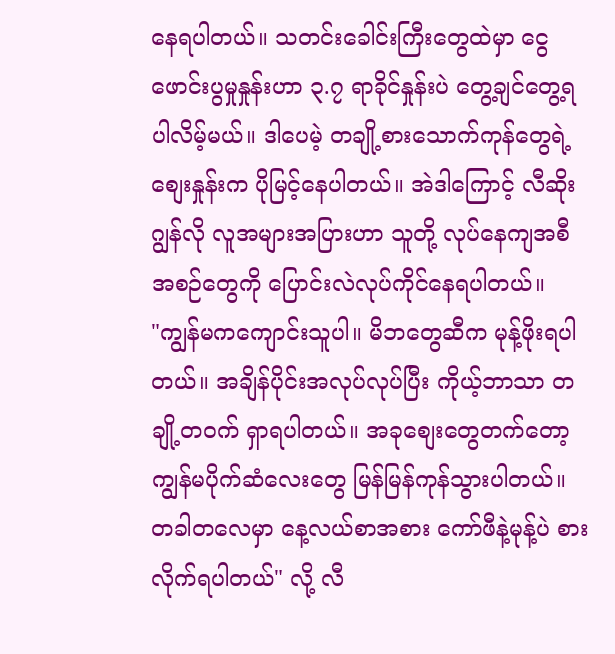နေရပါတယ်။ သတင်းခေါင်းကြီးတွေထဲမှာ ငွေဖောင်းပွမှုနှုန်းဟာ ၃.၇ ရာခိုင်နှုန်းပဲ တွေ့ချင်တွေ့ရပါလိမ့်မယ်။ ဒါပေမဲ့ တချို့စားသောက်ကုန်တွေရဲ့ စျေးနှုန်းက ပိုမြင့်နေပါတယ်။ အဲဒါကြောင့် လီဆိုးဂျွန်လို လူအများအပြားဟာ သူတို့ လုပ်နေကျအစီအစဉ်တွေကို ပြောင်းလဲလုပ်ကိုင်နေရပါတယ်။
"ကျွန်မကကျောင်းသူပါ။ မိဘတွေဆီက မုန့်ဖိုးရပါတယ်။ အချိန်ပိုင်းအလုပ်လုပ်ပြီး ကိုယ့်ဘာသာ တချို့တဝက် ရှာရပါတယ်။ အခုစျေးတွေတက်တော့ ကျွန်မပိုက်ဆံလေးတွေ မြန်မြန်ကုန်သွားပါတယ်။ တခါတလေမှာ နေ့လယ်စာအစား ကော်ဖီနဲ့မုန့်ပဲ စားလိုက်ရပါတယ်" လို့ လီ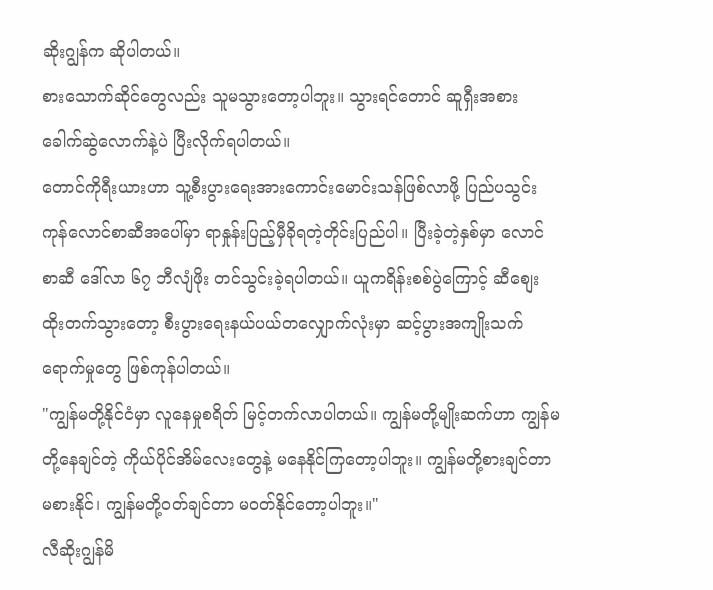ဆိုးဂျွန်က ဆိုပါတယ်။
စားသောက်ဆိုင်တွေလည်း သူမသွားတော့ပါဘူး။ သွားရင်တောင် ဆူရှီးအစား ခေါက်ဆွဲလောက်နဲ့ပဲ ပြီးလိုက်ရပါတယ်။
တောင်ကိုရီးယားဟာ သူ့စီးပွားရေးအားကောင်းမောင်းသန်ဖြစ်လာဖို့ ပြည်ပသွင်းကုန်လောင်စာဆီအပေါ်မှာ ရာနှုန်းပြည့်မှီခိုရတဲ့တိုင်းပြည်ပါ။ ပြီးခဲ့တဲ့နှစ်မှာ လောင်စာဆီ ဒေါ်လာ ၆၇ ဘီလျံဖိုး တင်သွင်းခဲ့ရပါတယ်။ ယူကရိန်းစစ်ပွဲကြောင့် ဆီစျေးထိုးတက်သွားတော့ စီးပွားရေးနယ်ပယ်တလျှောက်လုံးမှာ ဆင့်ပွားအကျိုးသက်ရောက်မှုတွေ ဖြစ်ကုန်ပါတယ်။
"ကျွန်မတို့နိုင်ငံမှာ လူနေမှုစရိတ် မြင့်တက်လာပါတယ်။ ကျွန်မတို့မျိုးဆက်ဟာ ကျွန်မတို့နေချင်တဲ့ ကိုယ်ပိုင်အိမ်လေးတွေနဲ့ မနေနိုင်ကြတော့ပါဘူး။ ကျွန်မတို့စားချင်တာ မစားနိုင်၊ ကျွန်မတို့ဝတ်ချင်တာ မဝတ်နိုင်တော့ပါဘူး။"
လီဆိုးဂျွန်မိ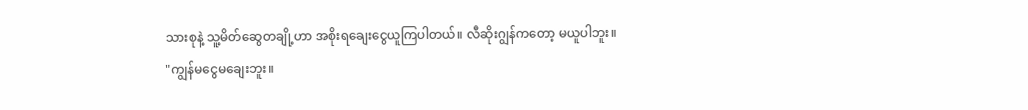သားစုနဲ့ သူ့မိတ်ဆွေတချို့ဟာ အစိုးရချေးငွေယူကြပါတယ်။ လီဆိုးဂျွန်ကတော့ မယူပါဘူး။
"ကျွန်မငွေမချေးဘူး။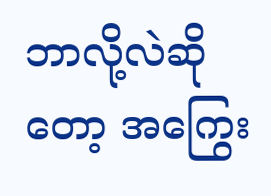ဘာလို့လဲဆိုတော့ အကြွေး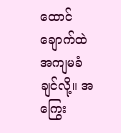ထောင်ချောက်ထဲ အကျမခံချင်လို့။ အကြွေး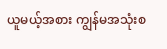ယူမယ့်အစား ကျွန်မအသုံးစ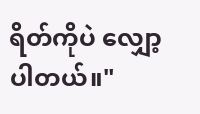ရိတ်ကိုပဲ လျှော့ပါတယ်။"